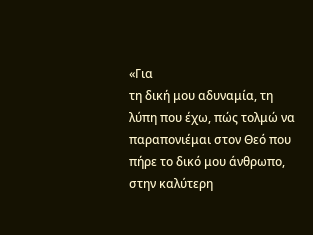«Για
τη δική μου αδυναμία, τη λύπη που έχω, πώς τολμώ να παραπονιέμαι στον Θεό που
πήρε το δικό μου άνθρωπο, στην καλύτερη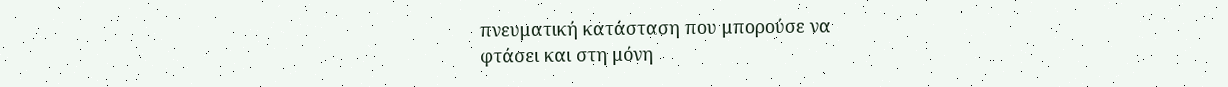πνευματική κατάσταση που μπορούσε να
φτάσει και στη μόνη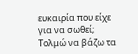ευκαιρία που είχε για να σωθεί; Τολμώ να βάζω τα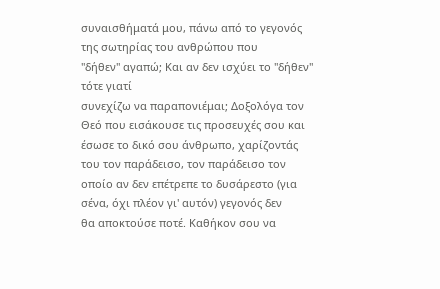συναισθήματά μου, πάνω από το γεγονός της σωτηρίας του ανθρώπου που
"δήθεν" αγαπώ; Και αν δεν ισχύει το "δήθεν" τότε γιατί
συνεχίζω να παραπονιέμαι; Δοξολόγα τον Θεό που εισάκουσε τις προσευχές σου και
έσωσε το δικό σου άνθρωπο, χαρίζοντάς του τον παράδεισο, τον παράδεισο τον
οποίο αν δεν επέτρεπε το δυσάρεστο (για σένα, όχι πλέον γι' αυτόν) γεγονός δεν
θα αποκτούσε ποτέ. Καθήκον σου να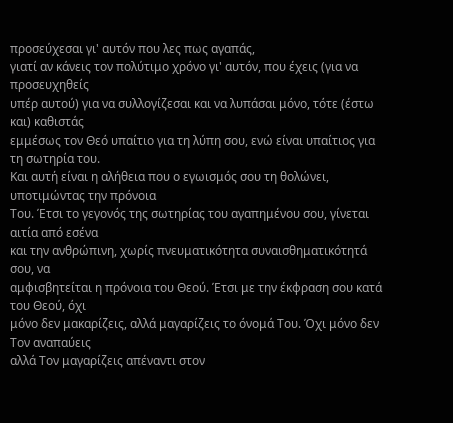προσεύχεσαι γι' αυτόν που λες πως αγαπάς,
γιατί αν κάνεις τον πολύτιμο χρόνο γι' αυτόν, που έχεις (για να προσευχηθείς
υπέρ αυτού) για να συλλογίζεσαι και να λυπάσαι μόνο, τότε (έστω και) καθιστάς
εμμέσως τον Θεό υπαίτιο για τη λύπη σου, ενώ είναι υπαίτιος για τη σωτηρία του.
Και αυτή είναι η αλήθεια που ο εγωισμός σου τη θολώνει, υποτιμώντας την πρόνοια
Του. Έτσι το γεγονός της σωτηρίας του αγαπημένου σου, γίνεται αιτία από εσένα
και την ανθρώπινη, χωρίς πνευματικότητα συναισθηματικότητά σου, να
αμφισβητείται η πρόνοια του Θεού. Έτσι με την έκφραση σου κατά του Θεού, όχι
μόνο δεν μακαρίζεις, αλλά μαγαρίζεις το όνομά Του. Όχι μόνο δεν Τον αναπαύεις
αλλά Τον μαγαρίζεις απέναντι στον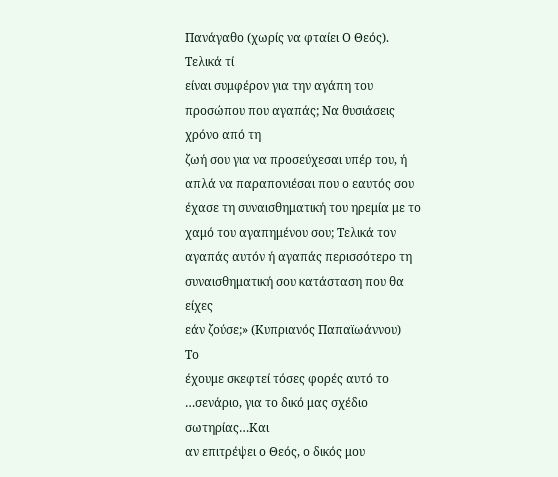Πανάγαθο (χωρίς να φταίει Ο Θεός). Τελικά τί
είναι συμφέρον για την αγάπη του προσώπου που αγαπάς; Να θυσιάσεις χρόνο από τη
ζωή σου για να προσεύχεσαι υπέρ του, ή απλά να παραπονιέσαι που ο εαυτός σου
έχασε τη συναισθηματική του ηρεμία με το χαμό του αγαπημένου σου; Τελικά τον
αγαπάς αυτόν ή αγαπάς περισσότερο τη συναισθηματική σου κατάσταση που θα είχες
εάν ζούσε;» (Κυπριανός Παπαϊωάννου)
Το
έχουμε σκεφτεί τόσες φορές αυτό το …σενάριο, για το δικό μας σχέδιο σωτηρίας…Και
αν επιτρέψει ο Θεός, ο δικός μου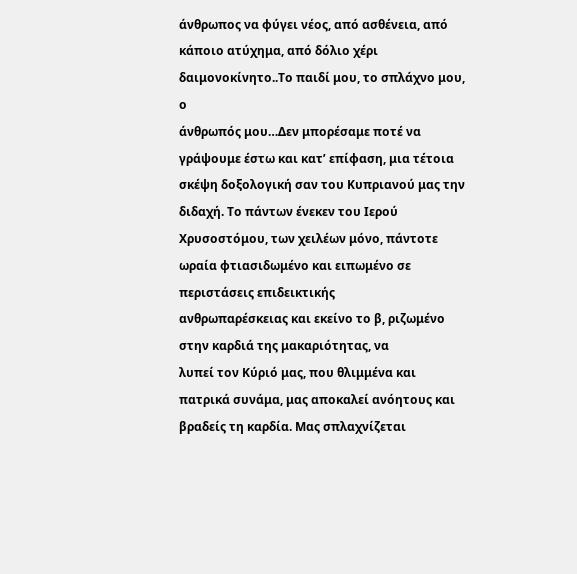άνθρωπος να φύγει νέος, από ασθένεια, από
κάποιο ατύχημα, από δόλιο χέρι δαιμονοκίνητο..Το παιδί μου, το σπλάχνο μου, ο
άνθρωπός μου…Δεν μπορέσαμε ποτέ να γράψουμε έστω και κατ’ επίφαση, μια τέτοια
σκέψη δοξολογική σαν του Κυπριανού μας την διδαχή. Το πάντων ένεκεν του Ιερού
Χρυσοστόμου, των χειλέων μόνο, πάντοτε ωραία φτιασιδωμένο και ειπωμένο σε περιστάσεις επιδεικτικής
ανθρωπαρέσκειας και εκείνο το β, ριζωμένο στην καρδιά της μακαριότητας, να
λυπεί τον Κύριό μας, που θλιμμένα και πατρικά συνάμα, μας αποκαλεί ανόητους και βραδείς τη καρδία. Μας σπλαχνίζεται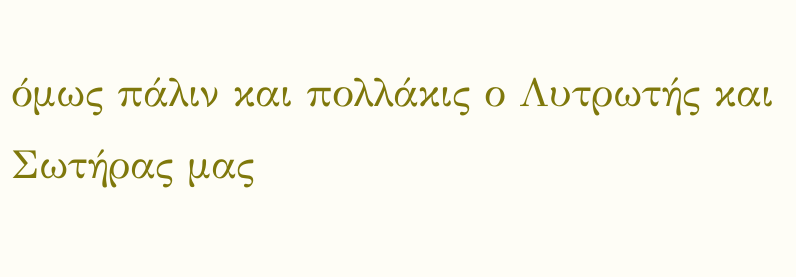όμως πάλιν και πολλάκις ο Λυτρωτής και
Σωτήρας μας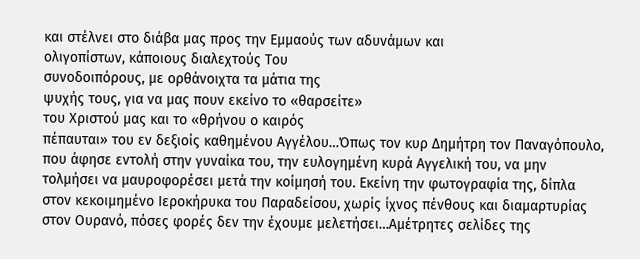και στέλνει στο διάβα μας προς την Εμμαούς των αδυνάμων και
ολιγοπίστων, κάποιους διαλεχτούς Του
συνοδοιπόρους, με ορθάνοιχτα τα μάτια της
ψυχής τους, για να μας πουν εκείνο το «θαρσείτε»
του Χριστού μας και το «θρήνου ο καιρός
πέπαυται» του εν δεξιοίς καθημένου Αγγέλου…Όπως τον κυρ Δημήτρη τον Παναγόπουλο,
που άφησε εντολή στην γυναίκα του, την ευλογημένη κυρά Αγγελική του, να μην
τολμήσει να μαυροφορέσει μετά την κοίμησή του. Εκείνη την φωτογραφία της, δίπλα
στον κεκοιμημένο Ιεροκήρυκα του Παραδείσου, χωρίς ίχνος πένθους και διαμαρτυρίας
στον Ουρανό, πόσες φορές δεν την έχουμε μελετήσει…Αμέτρητες σελίδες της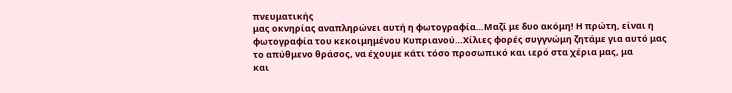πνευματικής
μας οκνηρίας αναπληρώνει αυτή η φωτογραφία…Μαζί με δυο ακόμη! Η πρώτη, είναι η
φωτογραφία του κεκοιμημένου Κυπριανού…Χίλιες φορές συγγνώμη ζητάμε για αυτό μας
το απύθμενο θράσος, να έχουμε κάτι τόσο προσωπικό και ιερό στα χέρια μας, μα
και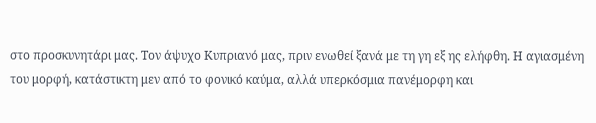στο προσκυνητάρι μας. Τον άψυχο Κυπριανό μας, πριν ενωθεί ξανά με τη γη εξ ης ελήφθη. Η αγιασμένη
του μορφή, κατάστικτη μεν από το φονικό καύμα, αλλά υπερκόσμια πανέμορφη και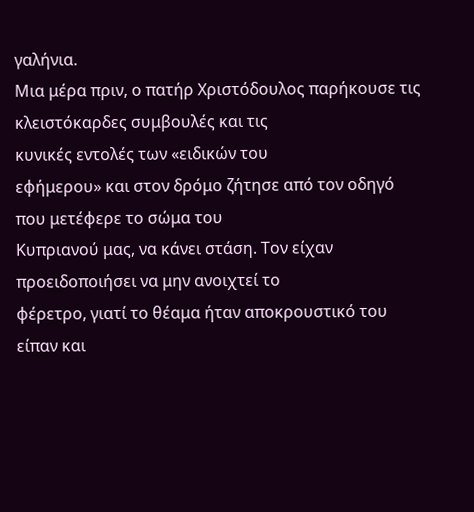γαλήνια.
Μια μέρα πριν, ο πατήρ Χριστόδουλος παρήκουσε τις κλειστόκαρδες συμβουλές και τις
κυνικές εντολές των «ειδικών του
εφήμερου» και στον δρόμο ζήτησε από τον οδηγό που μετέφερε το σώμα του
Κυπριανού μας, να κάνει στάση. Τον είχαν προειδοποιήσει να μην ανοιχτεί το
φέρετρο, γιατί το θέαμα ήταν αποκρουστικό του είπαν και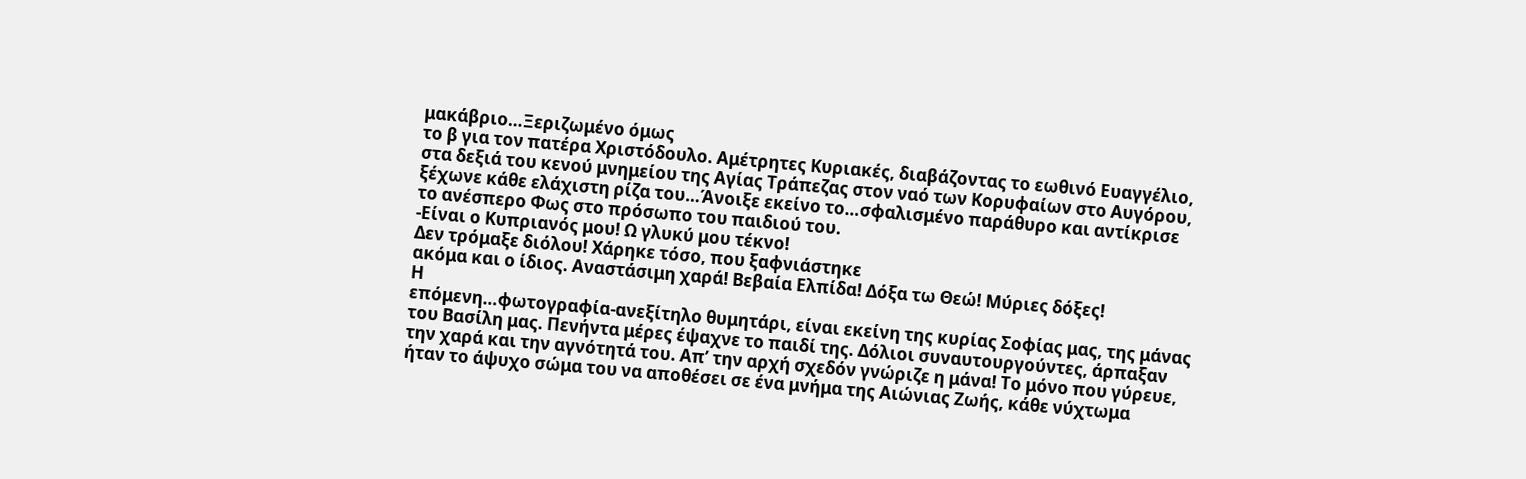μακάβριο…Ξεριζωμένο όμως
το β για τον πατέρα Χριστόδουλο. Αμέτρητες Κυριακές, διαβάζοντας το εωθινό Ευαγγέλιο,
στα δεξιά του κενού μνημείου της Αγίας Τράπεζας στον ναό των Κορυφαίων στο Αυγόρου,
ξέχωνε κάθε ελάχιστη ρίζα του…Άνοιξε εκείνο το…σφαλισμένο παράθυρο και αντίκρισε
το ανέσπερο Φως στο πρόσωπο του παιδιού του.
-Είναι ο Κυπριανός μου! Ω γλυκύ μου τέκνο!
Δεν τρόμαξε διόλου! Χάρηκε τόσο, που ξαφνιάστηκε
ακόμα και ο ίδιος. Αναστάσιμη χαρά! Βεβαία Ελπίδα! Δόξα τω Θεώ! Μύριες δόξες!
Η
επόμενη…φωτογραφία-ανεξίτηλο θυμητάρι, είναι εκείνη της κυρίας Σοφίας μας, της μάνας
του Βασίλη μας. Πενήντα μέρες έψαχνε το παιδί της. Δόλιοι συναυτουργούντες, άρπαξαν
την χαρά και την αγνότητά του. Απ’ την αρχή σχεδόν γνώριζε η μάνα! Το μόνο που γύρευε,
ήταν το άψυχο σώμα του να αποθέσει σε ένα μνήμα της Αιώνιας Ζωής, κάθε νύχτωμα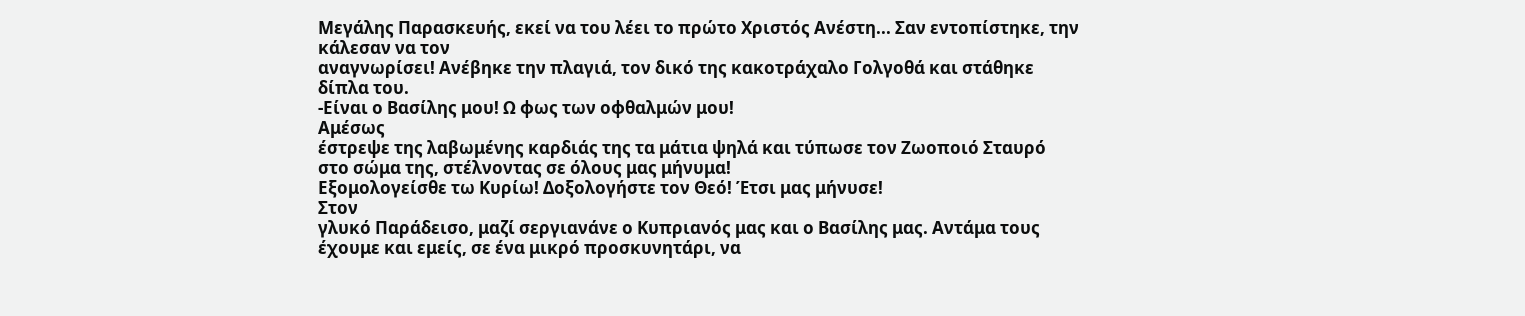Μεγάλης Παρασκευής, εκεί να του λέει το πρώτο Χριστός Ανέστη... Σαν εντοπίστηκε, την κάλεσαν να τον
αναγνωρίσει! Ανέβηκε την πλαγιά, τον δικό της κακοτράχαλο Γολγοθά και στάθηκε
δίπλα του.
-Είναι ο Βασίλης μου! Ω φως των οφθαλμών μου!
Αμέσως
έστρεψε της λαβωμένης καρδιάς της τα μάτια ψηλά και τύπωσε τον Ζωοποιό Σταυρό
στο σώμα της, στέλνοντας σε όλους μας μήνυμα!
Εξομολογείσθε τω Κυρίω! Δοξολογήστε τον Θεό! Έτσι μας μήνυσε!
Στον
γλυκό Παράδεισο, μαζί σεργιανάνε ο Κυπριανός μας και ο Βασίλης μας. Αντάμα τους
έχουμε και εμείς, σε ένα μικρό προσκυνητάρι, να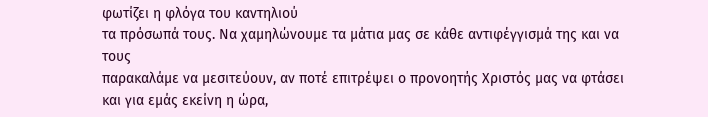φωτίζει η φλόγα του καντηλιού
τα πρόσωπά τους. Να χαμηλώνουμε τα μάτια μας σε κάθε αντιφέγγισμά της και να τους
παρακαλάμε να μεσιτεύουν, αν ποτέ επιτρέψει ο προνοητής Χριστός μας να φτάσει και για εμάς εκείνη η ώρα,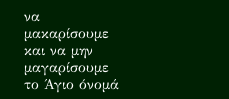να
μακαρίσουμε και να μην μαγαρίσουμε το Άγιο όνομά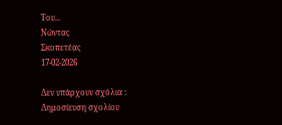Του...
Νώντας
Σκοπετέας
17-02-2026

Δεν υπάρχουν σχόλια :
Δημοσίευση σχολίου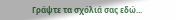Γράψτε τα σχόλιά σας εδώ...